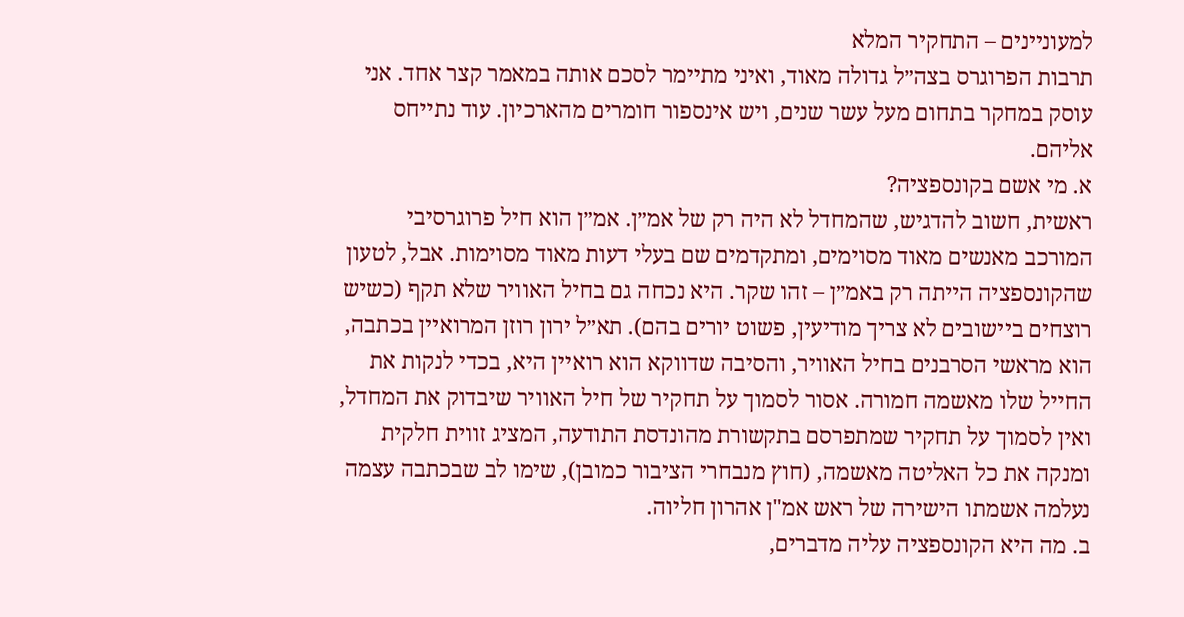למעוניינים – התחקיר המלא
תרבות הפרוגרס בצה״ל גדולה מאוד, ואיני מתיימר לסכם אותה במאמר קצר אחד. אני עוסק במחקר בתחום מעל עשר שנים, ויש אינספור חומרים מהארכיון. עוד נתייחס אליהם.
א. מי אשם בקונספציה?
ראשית, חשוב להדגיש, שהמחדל לא היה רק של אמ״ן. אמ״ן הוא חיל פרוגרסיבי המורכב מאנשים מאוד מסוימים, ומתקדמים שם בעלי דעות מאוד מסוימות. אבל, לטעון שהקונספציה הייתה רק באמ״ן – זהו שקר. היא נכחה גם בחיל האוויר שלא תקף (כשיש רוצחים ביישובים לא צריך מודיעין, פשוט יורים בהם). תא״ל ירון רוזן המרואיין בכתבה, הוא מראשי הסרבנים בחיל האוויר, והסיבה שדווקא הוא רואיין היא, בכדי לנקות את החייל שלו מאשמה חמורה. אסור לסמוך על תחקיר של חיל האוויר שיבדוק את המחדל, ואין לסמוך על תחקיר שמתפרסם בתקשורת מהונדסת התודעה, המציג זווית חלקית ומנקה את כל האליטה מאשמה, (חוץ מנבחרי הציבור כמובן), שימו לב שבכתבה עצמה נעלמה אשמתו הישירה של ראש אמ"ן אהרון חליוה.
ב. מה היא הקונספציה עליה מדברים,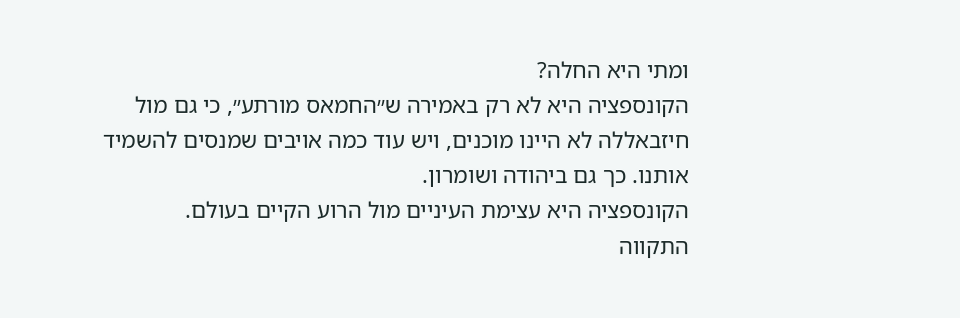ומתי היא החלה?
הקונספציה היא לא רק באמירה ש״החמאס מורתע״, כי גם מול חיזבאללה לא היינו מוכנים, ויש עוד כמה אויבים שמנסים להשמיד אותנו. כך גם ביהודה ושומרון.
הקונספציה היא עצימת העיניים מול הרוע הקיים בעולם.
התקווה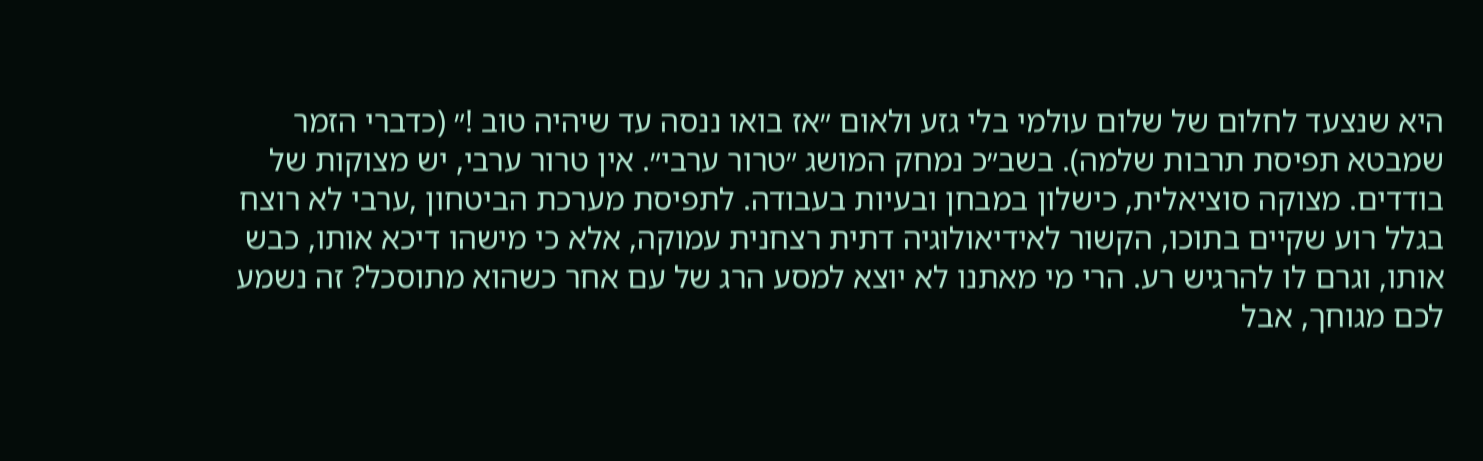היא שנצעד לחלום של שלום עולמי בלי גזע ולאום ״אז בואו ננסה עד שיהיה טוב !״ (כדברי הזמר שמבטא תפיסת תרבות שלמה). בשב״כ נמחק המושג ״טרור ערבי״. אין טרור ערבי, יש מצוקות של בודדים. מצוקה סוציאלית, כישלון במבחן ובעיות בעבודה. לתפיסת מערכת הביטחון ,ערבי לא רוצח בגלל רוע שקיים בתוכו, הקשור לאידיאולוגיה דתית רצחנית עמוקה, אלא כי מישהו דיכא אותו, כבש אותו, וגרם לו להרגיש רע. הרי מי מאתנו לא יוצא למסע הרג של עם אחר כשהוא מתוסכל? זה נשמע לכם מגוחך, אבל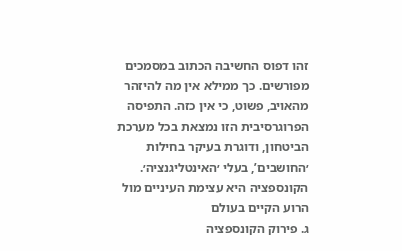זהו דפוס החשיבה הכתוב במסמכים מפורשים. כך ממילא אין מה להיזהר מהאויב, פשוט, כי אין כזה. התפיסה הפרוגרסיבית הזו נמצאת בכל מערכת הביטחון, ודוגרת בעיקר בחילות ׳החושבים’, בעלי ׳האינטליגנציה׳.
הקונספציה היא עצימת העיניים מול הרוע הקיים בעולם
ג. פירוק הקונספציה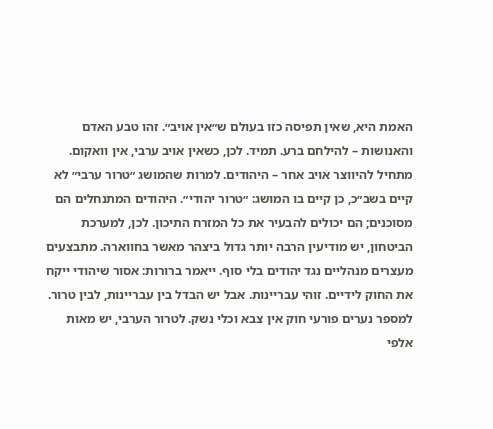האמת היא, שאין תפיסה כזו בעולם ש״אין אויב״. זהו טבע האדם והאנושות – להילחם ברע. תמיד. לכן, כשאין אויב ערבי, אין וואקום. מתחיל להיווצר אויב אחר – היהודים. למרות שהמושג ״טרור ערבי״ לא קיים בשב״כ, כן קיים בו המושג: ״טרור יהודי״. היהודים המתנחלים הם מסוכנים; הם יכולים להבעיר את כל המזרח התיכון. לכן, למערכת הביטחון, יש מודיעין הרבה יותר גדול ביצהר מאשר בחווארה. מתבצעים מעצרים מנהליים נגד יהודים בלי סוף. ייאמר ברורות: אסור שיהודי ייקח את החוק לידיים. זוהי עבריינות. אבל יש הבדל בין עבריינות, לבין טרור. למספר נערים פורעי חוק אין צבא וכלי נשק. לטרור הערבי, יש מאות אלפי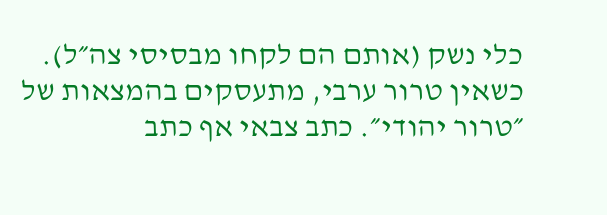כלי נשק (אותם הם לקחו מבסיסי צה״ל). כשאין טרור ערבי, מתעסקים בהמצאות של ״טרור יהודי״. כתב צבאי אף כתב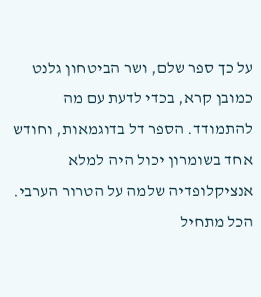על כך ספר שלם, ושר הביטחון גלנט כמובן קרא, בכדי לדעת עם מה להתמודד. הספר דל בדוגמאות, וחודש אחד בשומרון יכול היה למלא אנציקלופדיה שלמה על הטרור הערבי. הכל מתחיל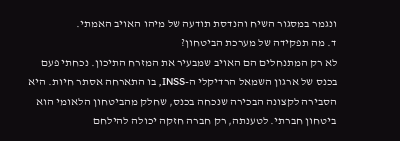ונגמר במסגור השיח והנדסת תודעה של מיהו האויב האמתי.
ד. מה תפקידה של מערכת הביטחון?
לא רק המתנחלים הם האויב שמבעיר את המזרח התיכון. נכחתי פעם בכנס של ארגון השמאל הרדיקלי ה-INSS, בו התארחה אסתר חיות. היא הסבירה לקצונה הבכירה שנכחה בכנס, שחלק מהביטחון הלאומי הוא ביטחון חברתי. לטענתה, רק חברה חזקה יכולה להילחם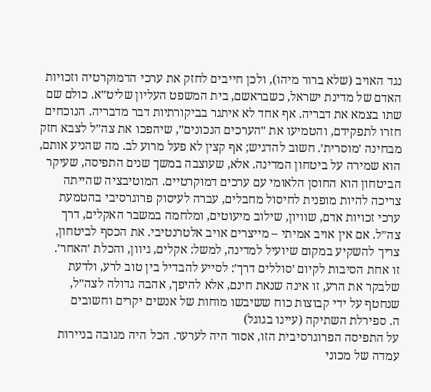נגד האויב (שלא ברור מיהו), ולכן חייבים לחזק את ערכי הדמוקרטיה וזכויות האדם של מדינת ישראל, כשבראשם, בית המשפט העליון שליט״א. כולם שם שתו בצמא את דבריה. אף אחד לא איתגר בביקורתיות דבר מדבריה. הנוכחים חזרו לתפקידם, והטמיעו את ״הערכים הנכונים״, שיהפכו את צה״ל לצבא חזק מבחינה ׳מוסרית׳. חשוב להדגיש; אף קצין לא פעל מרוע לב. מה שהניע אותם, הוא שמירה על ביטחון המדינה. אלא, שעוצבה במשך שנים התפיסה, שעיקר הביטחון הוא החוסן הלאומי עם ערכים דמוקרטיים. המוטיבציה שהייתה צריכה להיות מופנית לחיסול מחבלים, עברה לעיסוק פרוגרסיבי בהטמעת ערכי זכויות אדם, שוויון, שילוב מיעוטים, ומלחמה במשבר האקלים, דרך צה״ל. אם אין אויב אמיתי – מייצרים אויב אלטרנטיבי. את הכסף לביטחון, צריך להשקיע במקום שיועיל למדינה, למשל: אקלים, גיוון, והכלת ׳האחר׳.
זו אחת הסיבות לקיום ׳סוללים דרך׳: לסייע להבדיל בין טוב לרע, ולדעת שלבקר את הרע, זו אינה שנאת חינם, אלא להיפך, אהבה גדולה לצה״ל, שנחטף על ידי קבוצות כוח ששיבשו מוחות של אנשים יקרים וחשובים
ה. ספירלת השתיקה (עיינו בגוגל)
על התפיסה הפרוגרסיבית הזו, אסור היה לערער. הכל היה מגובה בניירות עמדה של מכוני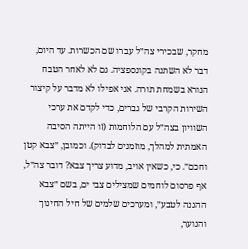מחקר, שבכירי צה״ל עברו שם הכשרות. עד היום, דבר לא השתנה בקונספציה. גם לא לאחר הטבח הנורא בשמחת תורה. אני אפילו לא מדבר על קיצור השירות הקרבי של גברים, כדי לקדם את ערכי השוויון בצה״ל עם הלוחמות (זו הייתה הסיבה האמתית למהלך, מוזמנים לבדוק). וכמובן, ״צבא קטן וחכם״. כי, כשאין אויב, מדוע צריך צבא? דובר צה״ל, אף פרסום לוחמים שמצילים צבי ים, בשם ״צבא ההגנה לטבע״, ומערכים שלמים של חיל החינוך והנוער,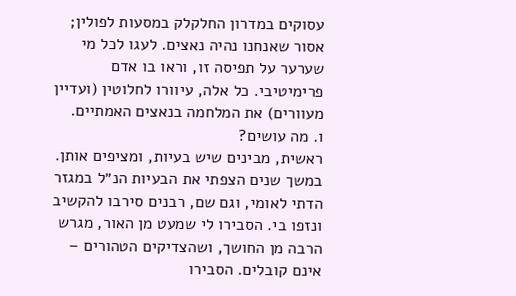עסוקים במדרון החלקלק במסעות לפולין; אסור שאנחנו נהיה נאצים. לעגו לכל מי שערער על תפיסה זו, וראו בו אדם פרימיטיבי. כל אלה, עיוורו לחלוטין (ועדיין מעוורים) את המלחמה בנאצים האמתיים.
ו. מה עושים?
ראשית, מבינים שיש בעיות, ומציפים אותן. במשך שנים הצפתי את הבעיות הנ״ל במגזר הדתי לאומי, וגם שם, רבנים סירבו להקשיב ונזפו בי. הסבירו לי שמעט מן האור, מגרש הרבה מן החושך, ושהצדיקים הטהורים – אינם קובלים. הסבירו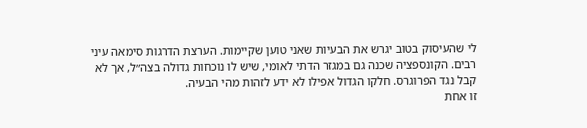לי שהעיסוק בטוב יגרש את הבעיות שאני טוען שקיימות. הערצת הדרגות סימאה עיני רבים. הקונספציה שכנה גם במגזר הדתי לאומי, שיש לו נוכחות גדולה בצה״ל, אך לא קבל נגד הפרוגרס. חלקו הגדול אפילו לא ידע לזהות מהי הבעיה.
זו אחת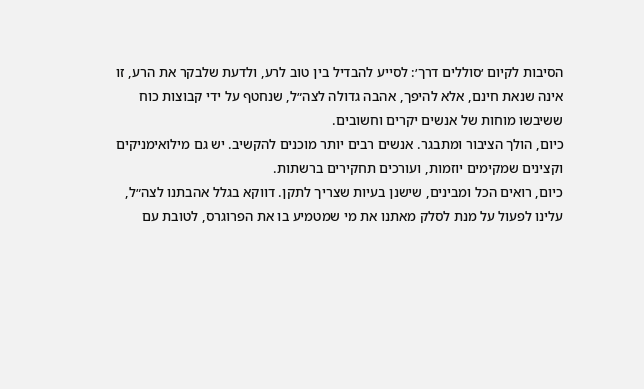הסיבות לקיום ׳סוללים דרך׳: לסייע להבדיל בין טוב לרע, ולדעת שלבקר את הרע, זו אינה שנאת חינם, אלא להיפך, אהבה גדולה לצה״ל, שנחטף על ידי קבוצות כוח ששיבשו מוחות של אנשים יקרים וחשובים.
כיום, הולך הציבור ומתבגר. אנשים רבים יותר מוכנים להקשיב. יש גם מילואימניקים וקצינים שמקימים יוזמות, ועורכים תחקירים ברשתות.
כיום, רואים הכל ומבינים, שישנן בעיות שצריך לתקן. דווקא בגלל אהבתנו לצה״ל, עלינו לפעול על מנת לסלק מאתנו את מי שמטמיע בו את הפרוגרס, לטובת עם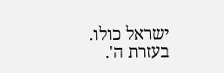ישראל כולו.
בעזרת ה'.